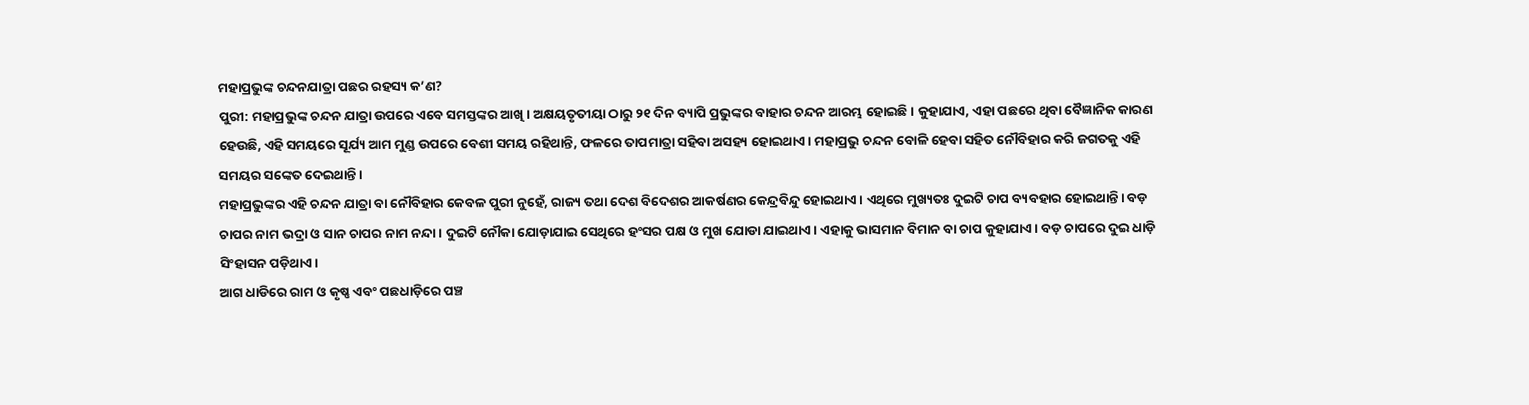ମହାପ୍ରଭୁଙ୍କ ଚନ୍ଦନଯାତ୍ରା ପଛର ରହସ୍ୟ କ’ଣ?
ପୁରୀ: ମହାପ୍ରଭୁଙ୍କ ଚନ୍ଦନ ଯାତ୍ରା ଉପରେ ଏବେ ସମସ୍ତଙ୍କର ଆଖି। ଅକ୍ଷୟତୃତୀୟା ଠାରୁ ୨୧ ଦିନ ବ୍ୟାପି ପ୍ରଭୁଙ୍କର ବାହାର ଚନ୍ଦନ ଆରମ୍ଭ ହୋଇଛି। କୁହାଯାଏ, ଏହା ପଛରେ ଥିବା ବୈଜ୍ଞାନିକ କାରଣ ହେଉଛି, ଏହି ସମୟରେ ସୂର୍ଯ୍ୟ ଆମ ମୁଣ୍ଡ ଉପରେ ବେଶୀ ସମୟ ରହିଥାନ୍ତି, ଫଳରେ ତାପମାତ୍ରା ସହିବା ଅସହ୍ୟ ହୋଇଥାଏ। ମହାପ୍ରଭୁ ଚନ୍ଦନ ବୋଳି ହେବା ସହିତ ନୌବିହାର କରି ଜଗତକୁ ଏହି ସମୟର ସଙ୍କେତ ଦେଇଥାନ୍ତି।
ମହାପ୍ରଭୁଙ୍କର ଏହି ଚନ୍ଦନ ଯାତ୍ରା ବା ନୌବିହାର କେବଳ ପୁରୀ ନୁହେଁ, ରାଜ୍ୟ ତଥା ଦେଶ ବିଦେଶର ଆକର୍ଷଣର କେନ୍ଦ୍ରବିନ୍ଦୁ ହୋଇଥାଏ। ଏଥିରେ ମୁଖ୍ୟତଃ ଦୁଇଟି ଚାପ ବ୍ୟବହାର ହୋଇଥାନ୍ତି। ବଡ଼ ଚାପର ନାମ ଭଦ୍ରା ଓ ସାନ ଚାପର ନାମ ନନ୍ଦା। ଦୁଇଟି ନୌକା ଯୋଡ଼ାଯାଇ ସେଥିରେ ହଂସର ପକ୍ଷ ଓ ମୁଖ ଯୋଡା ଯାଇଥାଏ। ଏହାକୁ ଭାସମାନ ବିମାନ ବା ଚାପ କୁହାଯାଏ। ବଡ଼ ଚାପରେ ଦୁଇ ଧାଡ଼ି ସିଂହାସନ ପଡ଼ିଥାଏ।
ଆଗ ଧାଡିରେ ରାମ ଓ କୃଷ୍ଣ ଏବଂ ପଛଧାଡ଼ିରେ ପଞ୍ଚ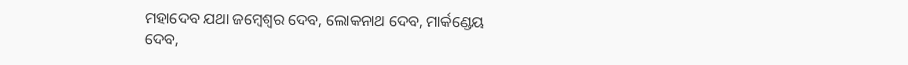ମହାଦେବ ଯଥା ଜମ୍ବେଶ୍ବର ଦେବ, ଲୋକନାଥ ଦେବ, ମାର୍କଣ୍ଡେୟ ଦେବ,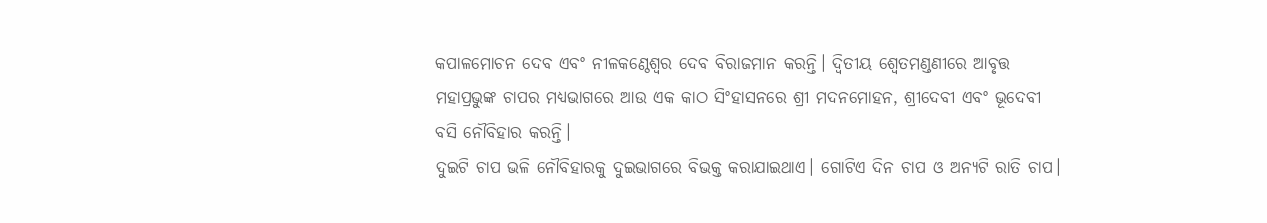କପାଳମୋଚନ ଦେବ ଏବଂ ନୀଳକଣ୍ଠେଶ୍ବର ଦେବ ବିରାଜମାନ କରନ୍ତି। ଦ୍ବିତୀୟ ଶ୍ବେତମଣ୍ଡଣୀରେ ଆବୃତ୍ତ ମହାପ୍ରଭୁଙ୍କ ଚାପର ମଧ୍ୟଭାଗରେ ଆଉ ଏକ କାଠ ସିଂହାସନରେ ଶ୍ରୀ ମଦନମୋହନ, ଶ୍ରୀଦେବୀ ଏବଂ ଭୂଦେବୀ ବସି ନୌବିହାର କରନ୍ତି।
ଦୁଇଟି ଚାପ ଭଳି ନୌବିହାରକୁ ଦୁଇଭାଗରେ ବିଭକ୍ତ କରାଯାଇଥାଏ। ଗୋଟିଏ ଦିନ ଚାପ ଓ ଅନ୍ୟଟି ରାତି ଚାପ।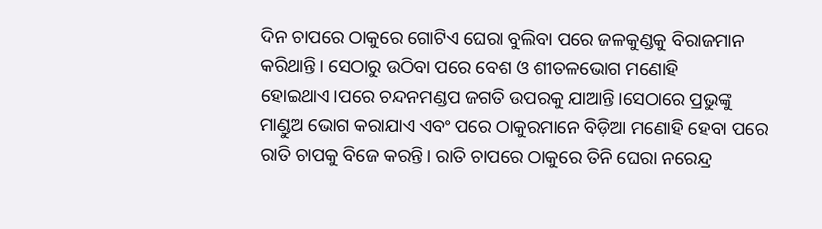ଦିନ ଚାପରେ ଠାକୁରେ ଗୋଟିଏ ଘେରା ବୁଲିବା ପରେ ଜଳକୁଣ୍ଡକୁ ବିରାଜମାନ କରିଥାନ୍ତି। ସେଠାରୁ ଉଠିବା ପରେ ବେଶ ଓ ଶୀତଳଭୋଗ ମଣୋହି ହୋଇଥାଏ।ପରେ ଚନ୍ଦନମଣ୍ଡପ ଜଗତି ଉପରକୁ ଯାଆନ୍ତି।ସେଠାରେ ପ୍ରଭୁଙ୍କୁ ମାଣ୍ଡୁଅ ଭୋଗ କରାଯାଏ ଏବଂ ପରେ ଠାକୁରମାନେ ବିଡ଼ିଆ ମଣୋହି ହେବା ପରେ ରାତି ଚାପକୁ ବିଜେ କରନ୍ତି। ରାତି ଚାପରେ ଠାକୁରେ ତିନି ଘେରା ନରେନ୍ଦ୍ର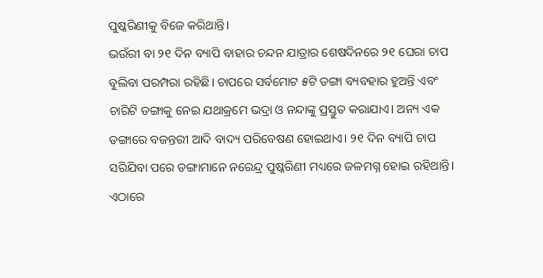ପୁଷ୍କରିଣୀକୁ ବିଜେ କରିଥାନ୍ତି।
ଭଉଁରୀ ବା ୨୧ ଦିନ ବ୍ୟାପି ବାହାର ଚନ୍ଦନ ଯାତ୍ରାର ଶେଷଦିନରେ ୨୧ ଘେରା ଚାପ ବୁଲିବା ପରମ୍ପରା ରହିଛି। ଚାପରେ ସର୍ବମୋଟ ୫ଟି ଡଙ୍ଗା ବ୍ୟବହାର ହୁଅନ୍ତି ଏବଂ ଚାରିଟି ଡଙ୍ଗାକୁ ନେଇ ଯଥାକ୍ରମେ ଭଦ୍ରା ଓ ନନ୍ଦାଙ୍କୁ ପ୍ରସ୍ତୁତ କରାଯାଏ। ଅନ୍ୟ ଏକ ଡଙ୍ଗାରେ ବଜନ୍ତରୀ ଆଦି ବାଦ୍ୟ ପରିବେଷଣ ହୋଇଥାଏ। ୨୧ ଦିନ ବ୍ୟାପି ଚାପ ସରିଯିବା ପରେ ଡଙ୍ଗାମାନେ ନରେନ୍ଦ୍ର ପୁଷ୍କରିଣୀ ମଧ୍ୟରେ ଜଳମଗ୍ନ ହୋଇ ରହିଥାନ୍ତି।
ଏଠାରେ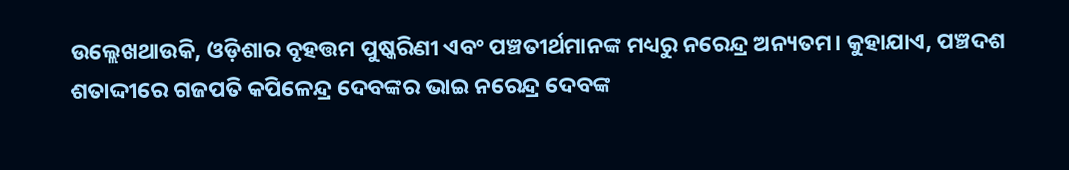ଉଲ୍ଲେଖଥାଉକି, ଓଡ଼ିଶାର ବୃହତ୍ତମ ପୁଷ୍କରିଣୀ ଏବଂ ପଞ୍ଚତୀର୍ଥମାନଙ୍କ ମଧ୍ୟରୁ ନରେନ୍ଦ୍ର ଅନ୍ୟତମ। କୁହାଯାଏ, ପଞ୍ଚଦଶ ଶତାଦ୍ଦୀରେ ଗଜପତି କପିଳେନ୍ଦ୍ର ଦେବଙ୍କର ଭାଇ ନରେନ୍ଦ୍ର ଦେବଙ୍କ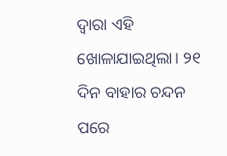ଦ୍ବାରା ଏହି ଖୋଳାଯାଇଥିଲା। ୨୧ ଦିନ ବାହାର ଚନ୍ଦନ ପରେ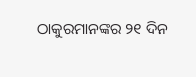ଠାକୁରମାନଙ୍କର ୨୧ ଦିନ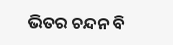ଭିତର ଚନ୍ଦନ ବି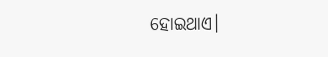ହୋଇଥାଏ।